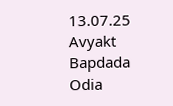13.07.25 Avyakt Bapdada Odia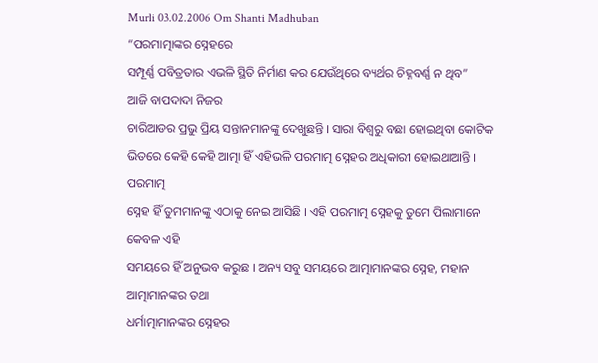Murli 03.02.2006 Om Shanti Madhuban
“ପରମାତ୍ମାଙ୍କର ସ୍ନେହରେ
ସମ୍ପୂର୍ଣ୍ଣ ପବିତ୍ରତାର ଏଭଳି ସ୍ଥିତି ନିର୍ମାଣ କର ଯେଉଁଥିରେ ବ୍ୟର୍ଥର ଚିହ୍ନବର୍ଣ୍ଣ ନ ଥିବ”
ଆଜି ବାପଦାଦା ନିଜର
ଚାରିଆଡର ପ୍ରଭୁ ପ୍ରିୟ ସନ୍ତାନମାନଙ୍କୁ ଦେଖୁଛନ୍ତି । ସାରା ବିଶ୍ୱରୁ ବଛା ହୋଇଥିବା କୋଟିକ
ଭିତରେ କେହି କେହି ଆତ୍ମା ହିଁ ଏହିଭଳି ପରମାତ୍ମ ସ୍ନେହର ଅଧିକାରୀ ହୋଇଥାଆନ୍ତି । ପରମାତ୍ମ
ସ୍ନେହ ହିଁ ତୁମମାନଙ୍କୁ ଏଠାକୁ ନେଇ ଆସିଛି । ଏହି ପରମାତ୍ମ ସ୍ନେହକୁ ତୁମେ ପିଲାମାନେ କେବଳ ଏହି
ସମୟରେ ହିଁ ଅନୁଭବ କରୁଛ । ଅନ୍ୟ ସବୁ ସମୟରେ ଆତ୍ମାମାନଙ୍କର ସ୍ନେହ, ମହାନ ଆତ୍ମାମାନଙ୍କର ତଥା
ଧର୍ମାତ୍ମାମାନଙ୍କର ସ୍ନେହର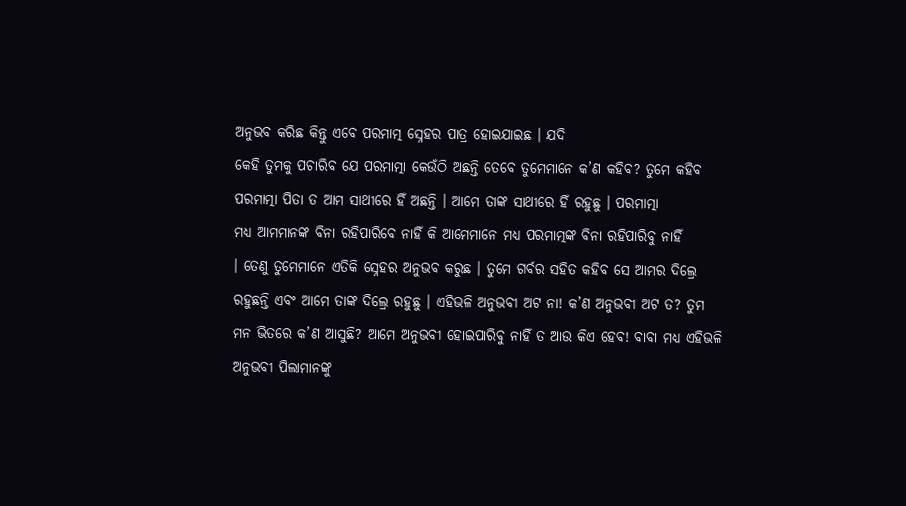ଅନୁଭବ କରିଛ କିନ୍ତୁ ଏବେ ପରମାତ୍ମ ସ୍ନେହର ପାତ୍ର ହୋଇଯାଇଛ । ଯଦି
କେହି ତୁମକୁ ପଚାରିବ ଯେ ପରମାତ୍ମା କେଉଁଠି ଅଛନ୍ତି ତେବେ ତୁମେମାନେ କ’ଣ କହିବ? ତୁମେ କହିବ
ପରମାତ୍ମା ପିତା ତ ଆମ ସାଥୀରେ ହିଁ ଅଛନ୍ତି । ଆମେ ତାଙ୍କ ସାଥୀରେ ହିଁ ରହୁଛୁ । ପରମାତ୍ମା
ମଧ୍ୟ ଆମମାନଙ୍କ ବିନା ରହିପାରିବେ ନାହିଁ କି ଆମେମାନେ ମଧ୍ୟ ପରମାତ୍ମଙ୍କ ବିନା ରହିପାରିବୁ ନାହିଁ
। ତେଣୁ ତୁମେମାନେ ଏତିକି ସ୍ନେହର ଅନୁଭବ କରୁଛ । ତୁମେ ଗର୍ବର ସହିତ କହିବ ସେ ଆମର ଦିଲ୍ରେ
ରହୁଛନ୍ତି ଏବଂ ଆମେ ତାଙ୍କ ଦିଲ୍ରେ ରହୁଛୁ । ଏହିଭଳି ଅନୁଭବୀ ଅଟ ନା! କ’ଣ ଅନୁଭବୀ ଅଟ ତ? ତୁମ
ମନ ଭିତରେ କ’ଣ ଆସୁଛି? ଆମେ ଅନୁଭବୀ ହୋଇପାରିବୁ ନାହିଁ ତ ଆଉ କିଏ ହେବ! ବାବା ମଧ୍ୟ ଏହିଭଳି
ଅନୁଭବୀ ପିଲାମାନଙ୍କୁ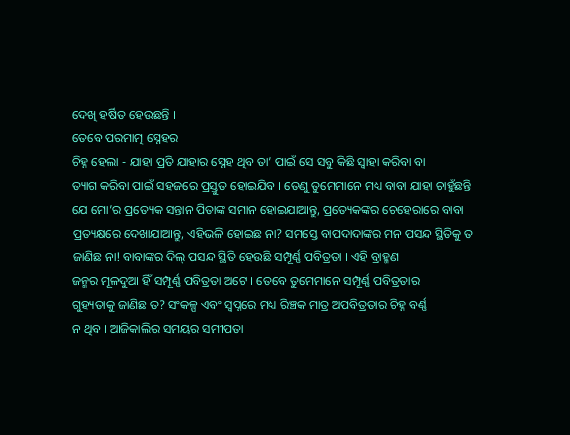ଦେଖି ହର୍ଷିତ ହେଉଛନ୍ତି ।
ତେବେ ପରମାତ୍ମ ସ୍ନେହର
ଚିହ୍ନ ହେଲା - ଯାହା ପ୍ରତି ଯାହାର ସ୍ନେହ ଥିବ ତା’ ପାଇଁ ସେ ସବୁ କିଛି ସ୍ୱାହା କରିବା ବା
ତ୍ୟାଗ କରିବା ପାଇଁ ସହଜରେ ପ୍ରସ୍ତୁତ ହୋଇଯିବ । ତେଣୁ ତୁମେମାନେ ମଧ୍ୟ ବାବା ଯାହା ଚାହୁଁଛନ୍ତି
ଯେ ମୋ’ର ପ୍ରତ୍ୟେକ ସନ୍ତାନ ପିତାଙ୍କ ସମାନ ହୋଇଯାଆନ୍ତୁ, ପ୍ରତ୍ୟେକଙ୍କର ଚେହେରାରେ ବାବା
ପ୍ରତ୍ୟକ୍ଷରେ ଦେଖାଯାଆନ୍ତୁ, ଏହିଭଳି ହୋଇଛ ନା? ସମସ୍ତେ ବାପଦାଦାଙ୍କର ମନ ପସନ୍ଦ ସ୍ଥିତିକୁ ତ
ଜାଣିଛ ନା! ବାବାଙ୍କର ଦିଲ୍ ପସନ୍ଦ ସ୍ଥିତି ହେଉଛି ସମ୍ପୂର୍ଣ୍ଣ ପବିତ୍ରତା । ଏହି ବ୍ରାହ୍ମଣ
ଜନ୍ମର ମୂଳଦୁଆ ହିଁ ସମ୍ପୂର୍ଣ୍ଣ ପବିତ୍ରତା ଅଟେ । ତେବେ ତୁମେମାନେ ସମ୍ପୂର୍ଣ୍ଣ ପବିତ୍ରତାର
ଗୁହ୍ୟତାକୁ ଜାଣିଛ ତ? ସଂକଳ୍ପ ଏବଂ ସ୍ୱପ୍ନରେ ମଧ୍ୟ ରିଞ୍ଚକ ମାତ୍ର ଅପବିତ୍ରତାର ଚିହ୍ନ ବର୍ଣ୍ଣ
ନ ଥିବ । ଆଜିକାଲିର ସମୟର ସମୀପତା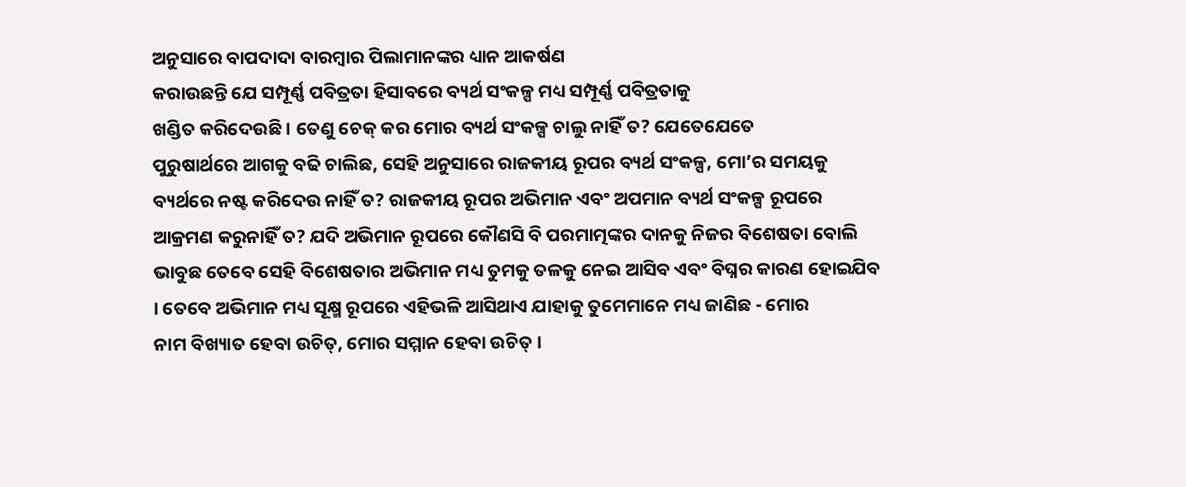ଅନୁସାରେ ବାପଦାଦା ବାରମ୍ବାର ପିଲାମାନଙ୍କର ଧ୍ୟାନ ଆକର୍ଷଣ
କରାଉଛନ୍ତି ଯେ ସମ୍ପୂର୍ଣ୍ଣ ପବିତ୍ରତା ହିସାବରେ ବ୍ୟର୍ଥ ସଂକଳ୍ପ ମଧ୍ୟ ସମ୍ପୂର୍ଣ୍ଣ ପବିତ୍ରତାକୁ
ଖଣ୍ଡିତ କରିଦେଉଛି । ତେଣୁ ଚେକ୍ କର ମୋର ବ୍ୟର୍ଥ ସଂକଳ୍ପ ଚାଲୁ ନାହିଁ ତ? ଯେତେଯେତେ
ପୁରୁଷାର୍ଥରେ ଆଗକୁ ବଢି ଚାଲିଛ, ସେହି ଅନୁସାରେ ରାଜକୀୟ ରୂପର ବ୍ୟର୍ଥ ସଂକଳ୍ପ, ମୋ’ର ସମୟକୁ
ବ୍ୟର୍ଥରେ ନଷ୍ଟ କରିଦେଉ ନାହିଁ ତ? ରାଜକୀୟ ରୂପର ଅଭିମାନ ଏବଂ ଅପମାନ ବ୍ୟର୍ଥ ସଂକଳ୍ପ ରୂପରେ
ଆକ୍ରମଣ କରୁନାହିଁ ତ? ଯଦି ଅଭିମାନ ରୂପରେ କୌଣସି ବି ପରମାତ୍ମଙ୍କର ଦାନକୁ ନିଜର ବିଶେଷତା ବୋଲି
ଭାବୁଛ ତେବେ ସେହି ବିଶେଷତାର ଅଭିମାନ ମଧ୍ୟ ତୁମକୁ ତଳକୁ ନେଇ ଆସିବ ଏବଂ ବିଘ୍ନର କାରଣ ହୋଇଯିବ
। ତେବେ ଅଭିମାନ ମଧ୍ୟ ସୂକ୍ଷ୍ମ ରୂପରେ ଏହିଭଳି ଆସିଥାଏ ଯାହାକୁ ତୁମେମାନେ ମଧ୍ୟ ଜାଣିଛ - ମୋର
ନାମ ବିଖ୍ୟାତ ହେବା ଉଚିତ୍, ମୋର ସମ୍ମାନ ହେବା ଉଚିତ୍ ।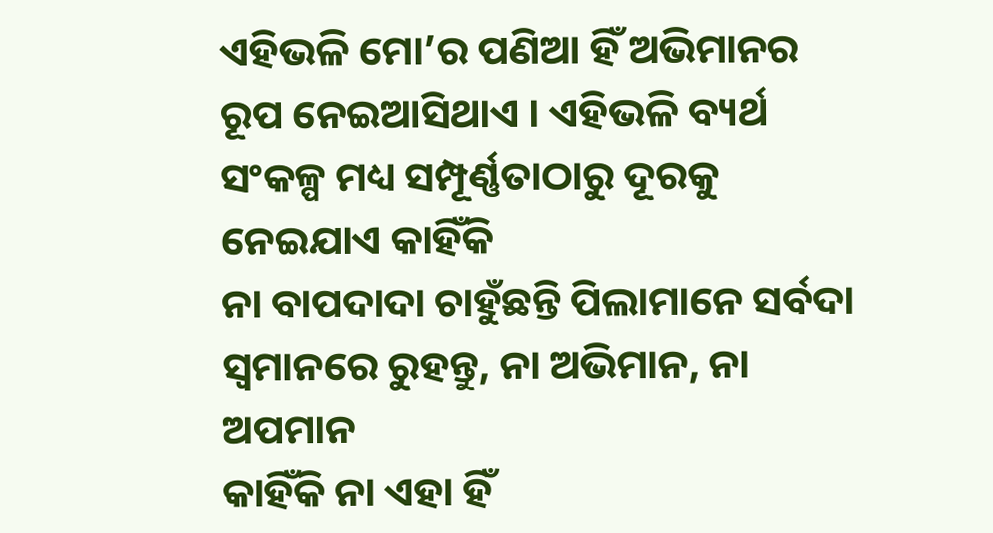ଏହିଭଳି ମୋ’ର ପଣିଆ ହିଁ ଅଭିମାନର
ରୂପ ନେଇଆସିଥାଏ । ଏହିଭଳି ବ୍ୟର୍ଥ ସଂକଳ୍ପ ମଧ୍ୟ ସମ୍ପୂର୍ଣ୍ଣତାଠାରୁ ଦୂରକୁ ନେଇଯାଏ କାହିଁକି
ନା ବାପଦାଦା ଚାହୁଁଛନ୍ତି ପିଲାମାନେ ସର୍ବଦା ସ୍ୱମାନରେ ରୁହନ୍ତୁ, ନା ଅଭିମାନ, ନା ଅପମାନ
କାହିଁକି ନା ଏହା ହିଁ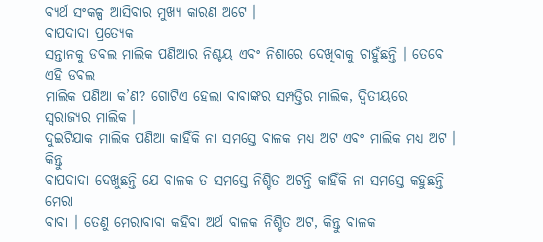ବ୍ୟର୍ଥ ସଂକଳ୍ପ ଆସିବାର ମୁଖ୍ୟ କାରଣ ଅଟେ ।
ବାପଦାଦା ପ୍ରତ୍ୟେକ
ସନ୍ତାନକୁ ଡବଲ ମାଲିକ ପଣିଆର ନିଶ୍ଚୟ ଏବଂ ନିଶାରେ ଦେଖିବାକୁ ଚାହୁଁଛନ୍ତି । ତେବେ ଏହି ଡବଲ
ମାଲିକ ପଣିଆ କ’ଣ? ଗୋଟିଏ ହେଲା ବାବାଙ୍କର ସମ୍ପତ୍ତିର ମାଲିକ, ଦ୍ୱିତୀୟରେ ସ୍ୱରାଜ୍ୟର ମାଲିକ ।
ଦୁଇଟିଯାକ ମାଲିକ ପଣିଆ କାହିଁକି ନା ସମସ୍ତେ ବାଳକ ମଧ୍ୟ ଅଟ ଏବଂ ମାଲିକ ମଧ୍ୟ ଅଟ । କିନ୍ତୁ
ବାପଦାଦା ଦେଖୁଛନ୍ତି ଯେ ବାଳକ ତ ସମସ୍ତେ ନିଶ୍ଚିତ ଅଟନ୍ତି କାହିଁକି ନା ସମସ୍ତେ କହୁଛନ୍ତି ମେରା
ବାବା । ତେଣୁ ମେରାବାବା କହିବା ଅର୍ଥ ବାଳକ ନିଶ୍ଚିତ ଅଟ, କିନ୍ତୁ ବାଳକ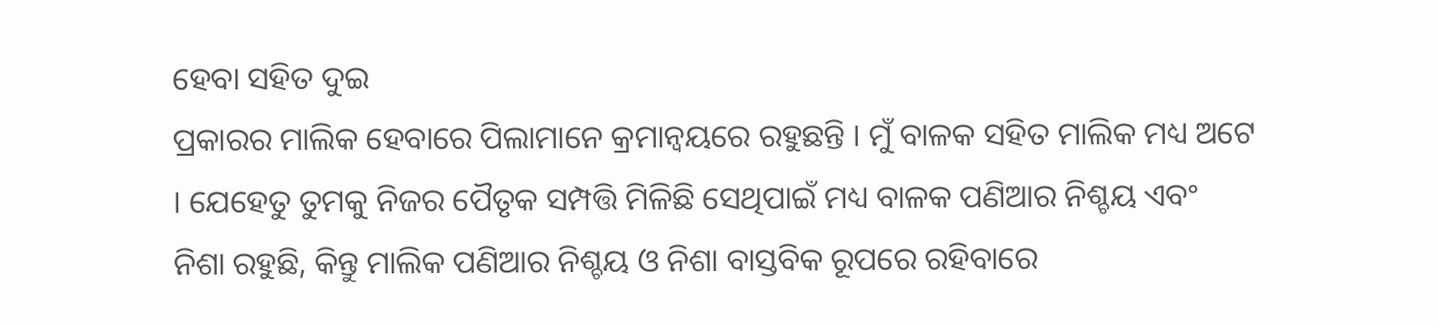ହେବା ସହିତ ଦୁଇ
ପ୍ରକାରର ମାଲିକ ହେବାରେ ପିଲାମାନେ କ୍ରମାନ୍ୱୟରେ ରହୁଛନ୍ତି । ମୁଁ ବାଳକ ସହିତ ମାଲିକ ମଧ୍ୟ ଅଟେ
। ଯେହେତୁ ତୁମକୁ ନିଜର ପୈତୃକ ସମ୍ପତ୍ତି ମିଳିଛି ସେଥିପାଇଁ ମଧ୍ୟ ବାଳକ ପଣିଆର ନିଶ୍ଚୟ ଏବଂ
ନିଶା ରହୁଛି, କିନ୍ତୁ ମାଲିକ ପଣିଆର ନିଶ୍ଚୟ ଓ ନିଶା ବାସ୍ତବିକ ରୂପରେ ରହିବାରେ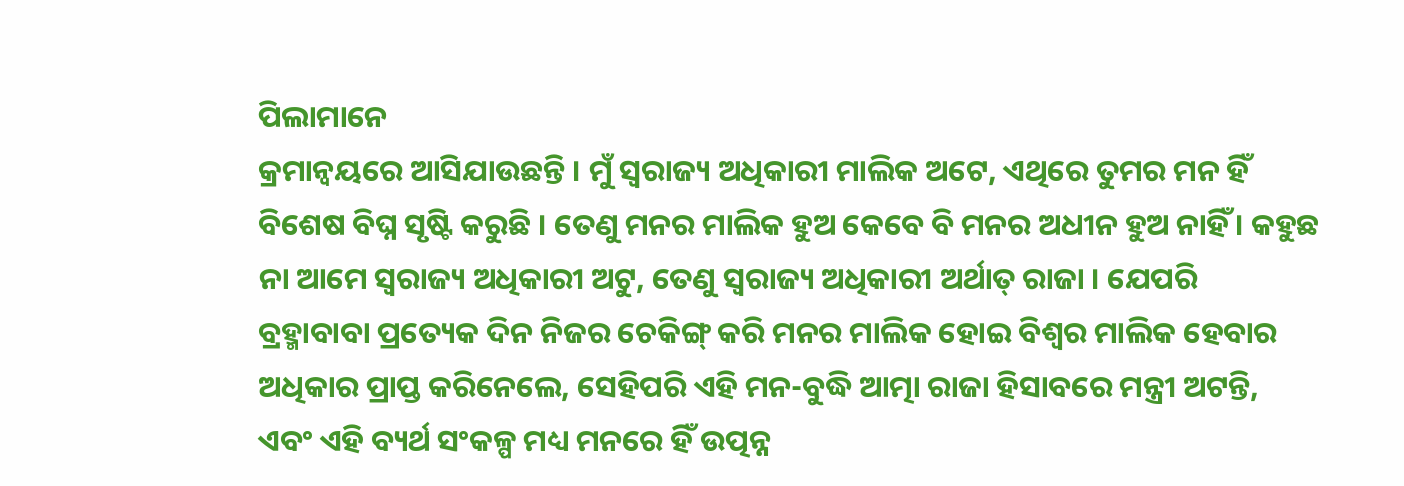ପିଲାମାନେ
କ୍ରମାନ୍ୱୟରେ ଆସିଯାଉଛନ୍ତି । ମୁଁ ସ୍ୱରାଜ୍ୟ ଅଧିକାରୀ ମାଲିକ ଅଟେ, ଏଥିରେ ତୁମର ମନ ହିଁ
ବିଶେଷ ବିଘ୍ନ ସୃଷ୍ଟି କରୁଛି । ତେଣୁ ମନର ମାଲିକ ହୁଅ କେବେ ବି ମନର ଅଧୀନ ହୁଅ ନାହିଁ । କହୁଛ
ନା ଆମେ ସ୍ୱରାଜ୍ୟ ଅଧିକାରୀ ଅଟୁ, ତେଣୁ ସ୍ୱରାଜ୍ୟ ଅଧିକାରୀ ଅର୍ଥାତ୍ ରାଜା । ଯେପରି
ବ୍ରହ୍ମାବାବା ପ୍ରତ୍ୟେକ ଦିନ ନିଜର ଚେକିଙ୍ଗ୍ କରି ମନର ମାଲିକ ହୋଇ ବିଶ୍ୱର ମାଲିକ ହେବାର
ଅଧିକାର ପ୍ରାପ୍ତ କରିନେଲେ, ସେହିପରି ଏହି ମନ-ବୁଦ୍ଧି ଆତ୍ମା ରାଜା ହିସାବରେ ମନ୍ତ୍ରୀ ଅଟନ୍ତି,
ଏବଂ ଏହି ବ୍ୟର୍ଥ ସଂକଳ୍ପ ମଧ୍ୟ ମନରେ ହିଁ ଉତ୍ପନ୍ନ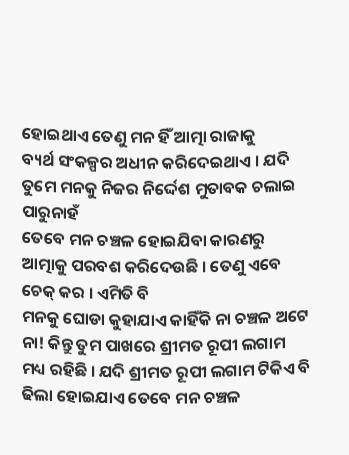ହୋଇଥାଏ ତେଣୁ ମନ ହିଁ ଆତ୍ମା ରାଜାକୁ
ବ୍ୟର୍ଥ ସଂକଳ୍ପର ଅଧୀନ କରିଦେଇଥାଏ । ଯଦି ତୁମେ ମନକୁ ନିଜର ନିର୍ଦ୍ଦେଶ ମୁତାବକ ଚଲାଇ ପାରୁନାହଁ
ତେବେ ମନ ଚଞ୍ଚଳ ହୋଇଯିବା କାରଣରୁ ଆତ୍ମାକୁ ପରବଶ କରିଦେଉଛି । ତେଣୁ ଏବେ ଚେକ୍ କର । ଏମିତି ବି
ମନକୁ ଘୋଡା କୁହାଯାଏ କାହିଁକି ନା ଚଞ୍ଚଳ ଅଟେ ନା! କିନ୍ତୁ ତୁମ ପାଖରେ ଶ୍ରୀମତ ରୂପୀ ଲଗାମ
ମଧ୍ୟ ରହିଛି । ଯଦି ଶ୍ରୀମତ ରୂପୀ ଲଗାମ ଟିକିଏ ବି ଢିଲା ହୋଇଯାଏ ତେବେ ମନ ଚଞ୍ଚଳ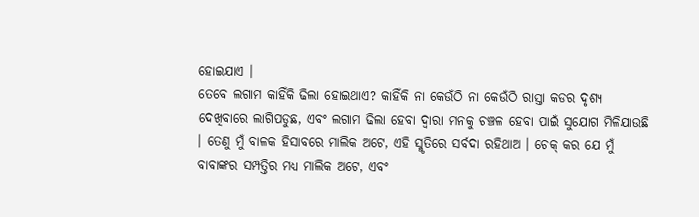ହୋଇଯାଏ ।
ତେବେ ଲଗାମ କାହିଁକି ଢିଲା ହୋଇଥାଏ? କାହିଁକି ନା କେଉଁଠି ନା କେଉଁଠି ରାସ୍ତା କଡର ଦୃଶ୍ୟ
ଦେଖିବାରେ ଲାଗିପଡୁଛ, ଏବଂ ଲଗାମ ଢିଲା ହେବା ଦ୍ୱାରା ମନକୁ ଚଞ୍ଚଳ ହେବା ପାଇଁ ସୁଯୋଗ ମିଳିଯାଉଛି
। ତେଣୁ ମୁଁ ବାଳକ ହିସାବରେ ମାଲିକ ଅଟେ, ଏହି ସ୍ମୃତିରେ ସର୍ବଦା ରହିଥାଅ । ଚେକ୍ କର ଯେ ମୁଁ
ବାବାଙ୍କର ସମ୍ପତ୍ତିର ମଧ୍ୟ ମାଲିକ ଅଟେ, ଏବଂ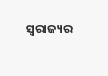ସ୍ୱରାଜ୍ୟର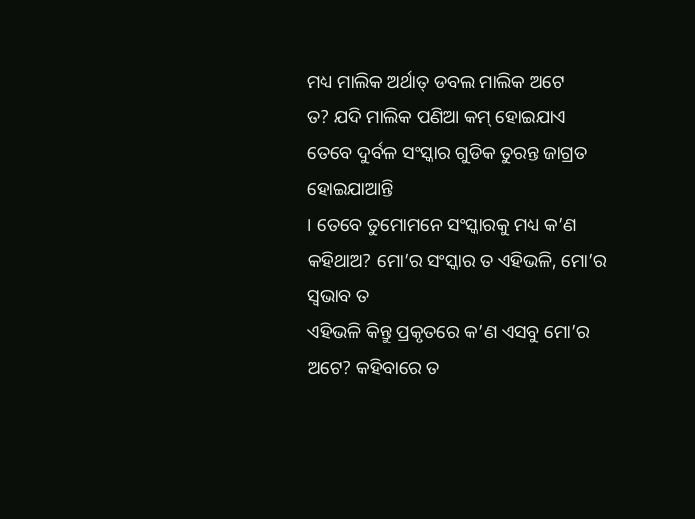ମଧ୍ୟ ମାଲିକ ଅର୍ଥାତ୍ ଡବଲ ମାଲିକ ଅଟେ
ତ? ଯଦି ମାଲିକ ପଣିଆ କମ୍ ହୋଇଯାଏ ତେବେ ଦୁର୍ବଳ ସଂସ୍କାର ଗୁଡିକ ତୁରନ୍ତ ଜାଗ୍ରତ ହୋଇଯାଆନ୍ତି
। ତେବେ ତୁମୋମନେ ସଂସ୍କାରକୁ ମଧ୍ୟ କ’ଣ କହିଥାଅ? ମୋ’ର ସଂସ୍କାର ତ ଏହିଭଳି, ମୋ’ର ସ୍ୱଭାବ ତ
ଏହିଭଳି କିନ୍ତୁ ପ୍ରକୃତରେ କ’ଣ ଏସବୁ ମୋ’ର ଅଟେ? କହିବାରେ ତ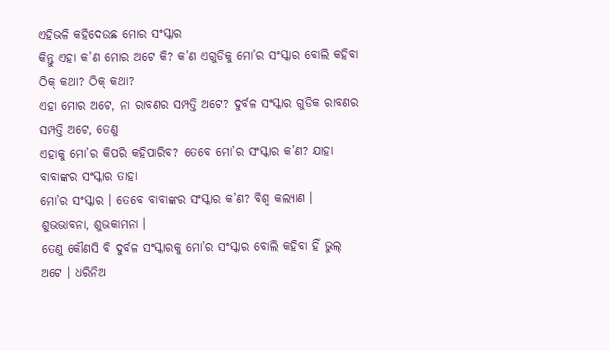ଏହିଭଳି କହିଦେଉଛ ମୋର ସଂସ୍କାର
କିନ୍ତୁ ଏହା କ’ଣ ମୋର ଅଟେ କି? କ’ଣ ଏଗୁଡିକୁ ମୋ’ର ସଂସ୍କାର ବୋଲି କହିବା ଠିକ୍ କଥା? ଠିକ୍ କଥା?
ଏହା ମୋର ଅଟେ, ନା ରାବଣର ସମ୍ପତ୍ତି ଅଟେ? ଦୁର୍ବଳ ସଂସ୍କାର ଗୁଡିକ ରାବଣର ସମ୍ପତ୍ତି ଅଟେ, ତେଣୁ
ଏହାକୁ ମୋ’ର କିପରି କହିପାରିବ? ତେବେ ମୋ’ର ସଂସ୍କାର କ’ଣ? ଯାହା ବାବାଙ୍କର ସଂସ୍କାର ତାହା
ମୋ’ର ସଂସ୍କାର । ତେବେ ବାବାଙ୍କର ସଂସ୍କାର କ’ଣ? ବିଶ୍ୱ କଲ୍ୟାଣ । ଶୁଭଭାବନା, ଶୁଭକାମନା ।
ତେଣୁ କୌଣସି ବି ଦୁର୍ବଳ ସଂସ୍କାରକୁ ମୋ’ର ସଂସ୍କାର ବୋଲି କହିବା ହିଁ ଭୁଲ୍ ଅଟେ । ଧରିନିଅ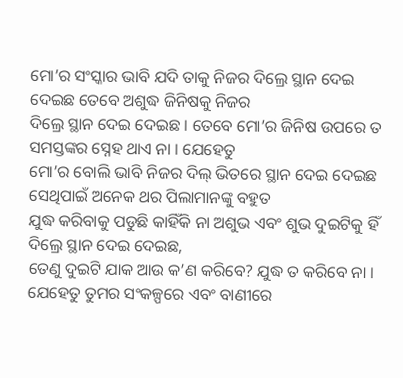ମୋ’ର ସଂସ୍କାର ଭାବି ଯଦି ତାକୁ ନିଜର ଦିଲ୍ରେ ସ୍ଥାନ ଦେଇ ଦେଇଛ ତେବେ ଅଶୁଦ୍ଧ ଜିନିଷକୁ ନିଜର
ଦିଲ୍ରେ ସ୍ଥାନ ଦେଇ ଦେଇଛ । ତେବେ ମୋ’ର ଜିନିଷ ଉପରେ ତ ସମସ୍ତଙ୍କର ସ୍ନେହ ଥାଏ ନା । ଯେହେତୁ
ମୋ’ର ବୋଲି ଭାବି ନିଜର ଦିଲ୍ ଭିତରେ ସ୍ଥାନ ଦେଇ ଦେଇଛ ସେଥିପାଇଁ ଅନେକ ଥର ପିଲାମାନଙ୍କୁ ବହୁତ
ଯୁଦ୍ଧ କରିବାକୁ ପଡୁଛି କାହିଁକି ନା ଅଶୁଭ ଏବଂ ଶୁଭ ଦୁଇଟିକୁ ହିଁ ଦିଲ୍ରେ ସ୍ଥାନ ଦେଇ ଦେଇଛ,
ତେଣୁ ଦୁଇଟି ଯାକ ଆଉ କ’ଣ କରିବେ? ଯୁଦ୍ଧ ତ କରିବେ ନା । ଯେହେତୁ ତୁମର ସଂକଳ୍ପରେ ଏବଂ ବାଣୀରେ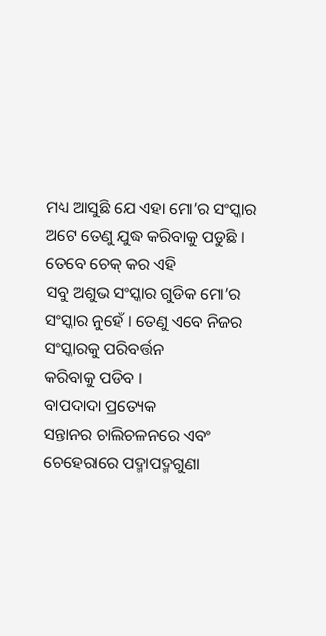ମଧ୍ୟ ଆସୁଛି ଯେ ଏହା ମୋ’ର ସଂସ୍କାର ଅଟେ ତେଣୁ ଯୁଦ୍ଧ କରିବାକୁ ପଡୁଛି । ତେବେ ଚେକ୍ କର ଏହି
ସବୁ ଅଶୁଭ ସଂସ୍କାର ଗୁଡିକ ମୋ’ର ସଂସ୍କାର ନୁହେଁ । ତେଣୁ ଏବେ ନିଜର ସଂସ୍କାରକୁ ପରିବର୍ତ୍ତନ
କରିବାକୁ ପଡିବ ।
ବାପଦାଦା ପ୍ରତ୍ୟେକ
ସନ୍ତାନର ଚାଲିଚଳନରେ ଏବଂ ଚେହେରାରେ ପଦ୍ମାପଦ୍ମଗୁଣା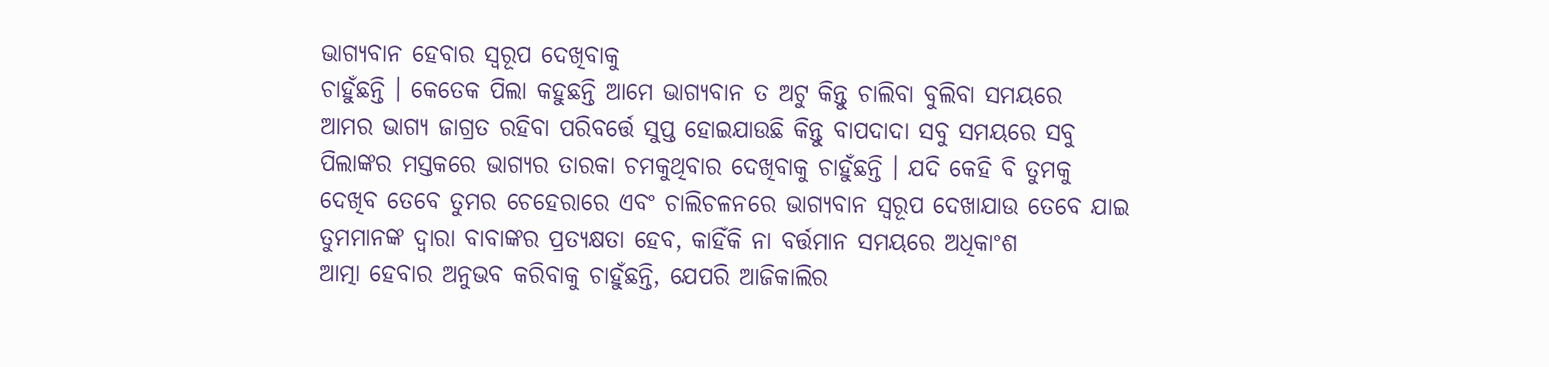ଭାଗ୍ୟବାନ ହେବାର ସ୍ୱରୂପ ଦେଖିବାକୁ
ଚାହୁଁଛନ୍ତି । କେତେକ ପିଲା କହୁଛନ୍ତି ଆମେ ଭାଗ୍ୟବାନ ତ ଅଟୁ କିନ୍ତୁ ଚାଲିବା ବୁଲିବା ସମୟରେ
ଆମର ଭାଗ୍ୟ ଜାଗ୍ରତ ରହିବା ପରିବର୍ତ୍ତେ ସୁପ୍ତ ହୋଇଯାଉଛି କିନ୍ତୁ ବାପଦାଦା ସବୁ ସମୟରେ ସବୁ
ପିଲାଙ୍କର ମସ୍ତକରେ ଭାଗ୍ୟର ତାରକା ଚମକୁଥିବାର ଦେଖିବାକୁ ଚାହୁଁଛନ୍ତି । ଯଦି କେହି ବି ତୁମକୁ
ଦେଖିବ ତେବେ ତୁମର ଚେହେରାରେ ଏବଂ ଚାଲିଚଳନରେ ଭାଗ୍ୟବାନ ସ୍ୱରୂପ ଦେଖାଯାଉ ତେବେ ଯାଇ
ତୁମମାନଙ୍କ ଦ୍ୱାରା ବାବାଙ୍କର ପ୍ରତ୍ୟକ୍ଷତା ହେବ, କାହିଁକି ନା ବର୍ତ୍ତମାନ ସମୟରେ ଅଧିକାଂଶ
ଆତ୍ମା ହେବାର ଅନୁଭବ କରିବାକୁ ଚାହୁଁଛନ୍ତି, ଯେପରି ଆଜିକାଲିର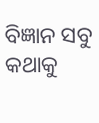ବିଜ୍ଞାନ ସବୁ କଥାକୁ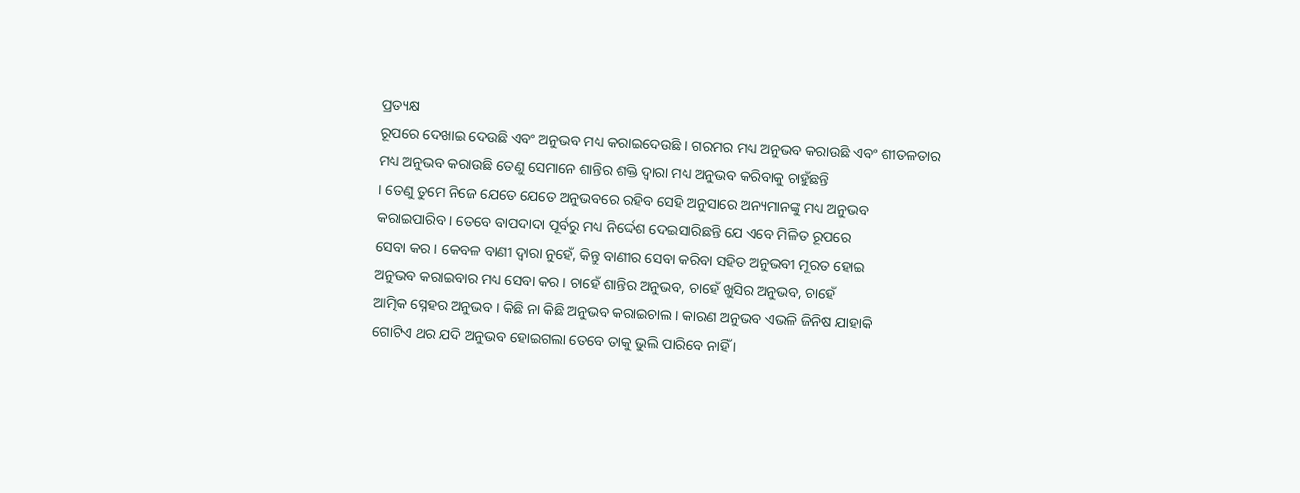ପ୍ରତ୍ୟକ୍ଷ
ରୂପରେ ଦେଖାଇ ଦେଉଛି ଏବଂ ଅନୁଭବ ମଧ୍ୟ କରାଇଦେଉଛି । ଗରମର ମଧ୍ୟ ଅନୁଭବ କରାଉଛି ଏବଂ ଶୀତଳତାର
ମଧ୍ୟ ଅନୁଭବ କରାଉଛି ତେଣୁ ସେମାନେ ଶାନ୍ତିର ଶକ୍ତି ଦ୍ୱାରା ମଧ୍ୟ ଅନୁଭବ କରିବାକୁ ଚାହୁଁଛନ୍ତି
। ତେଣୁ ତୁମେ ନିଜେ ଯେତେ ଯେତେ ଅନୁଭବରେ ରହିବ ସେହି ଅନୁସାରେ ଅନ୍ୟମାନଙ୍କୁ ମଧ୍ୟ ଅନୁଭବ
କରାଇପାରିବ । ତେବେ ବାପଦାଦା ପୂର୍ବରୁ ମଧ୍ୟ ନିର୍ଦ୍ଦେଶ ଦେଇସାରିଛନ୍ତି ଯେ ଏବେ ମିଳିତ ରୂପରେ
ସେବା କର । କେବଳ ବାଣୀ ଦ୍ୱାରା ନୁହେଁ, କିନ୍ତୁ ବାଣୀର ସେବା କରିବା ସହିତ ଅନୁଭବୀ ମୂରତ ହୋଇ
ଅନୁଭବ କରାଇବାର ମଧ୍ୟ ସେବା କର । ଚାହେଁ ଶାନ୍ତିର ଅନୁଭବ, ଚାହେଁ ଖୁସିର ଅନୁଭବ, ଚାହେଁ
ଆତ୍ମିକ ସ୍ନେହର ଅନୁଭବ । କିଛି ନା କିଛି ଅନୁଭବ କରାଇଚାଲ । କାରଣ ଅନୁଭବ ଏଭଳି ଜିନିଷ ଯାହାକି
ଗୋଟିଏ ଥର ଯଦି ଅନୁଭବ ହୋଇଗଲା ତେବେ ତାକୁ ଭୁଲି ପାରିବେ ନାହିଁ ।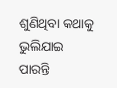ଶୁଣିଥିବା କଥାକୁ ଭୁଲିଯାଇ
ପାରନ୍ତି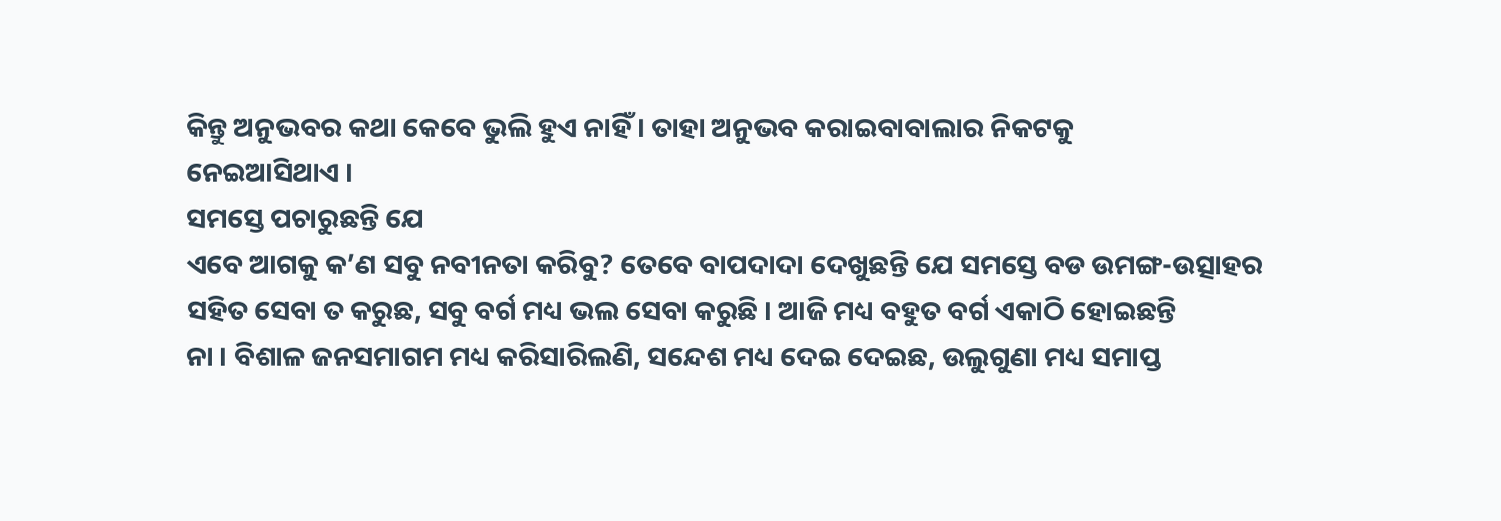କିନ୍ତୁ ଅନୁଭବର କଥା କେବେ ଭୁଲି ହୁଏ ନାହିଁ । ତାହା ଅନୁଭବ କରାଇବାବାଲାର ନିକଟକୁ
ନେଇଆସିଥାଏ ।
ସମସ୍ତେ ପଚାରୁଛନ୍ତି ଯେ
ଏବେ ଆଗକୁ କ’ଣ ସବୁ ନବୀନତା କରିବୁ? ତେବେ ବାପଦାଦା ଦେଖୁଛନ୍ତି ଯେ ସମସ୍ତେ ବଡ ଉମଙ୍ଗ-ଉତ୍ସାହର
ସହିତ ସେବା ତ କରୁଛ, ସବୁ ବର୍ଗ ମଧ୍ୟ ଭଲ ସେବା କରୁଛି । ଆଜି ମଧ୍ୟ ବହୁତ ବର୍ଗ ଏକାଠି ହୋଇଛନ୍ତି
ନା । ବିଶାଳ ଜନସମାଗମ ମଧ୍ୟ କରିସାରିଲଣି, ସନ୍ଦେଶ ମଧ୍ୟ ଦେଇ ଦେଇଛ, ଉଲୁଗୁଣା ମଧ୍ୟ ସମାପ୍ତ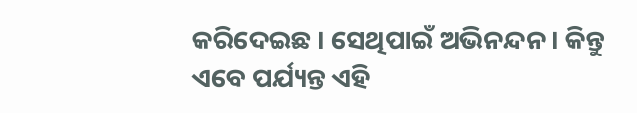କରିଦେଇଛ । ସେଥିପାଇଁ ଅଭିନନ୍ଦନ । କିନ୍ତୁ ଏବେ ପର୍ଯ୍ୟନ୍ତ ଏହି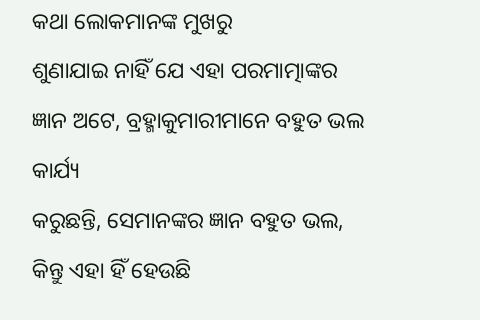କଥା ଲୋକମାନଙ୍କ ମୁଖରୁ
ଶୁଣାଯାଇ ନାହିଁ ଯେ ଏହା ପରମାତ୍ମାଙ୍କର ଜ୍ଞାନ ଅଟେ, ବ୍ରହ୍ମାକୁମାରୀମାନେ ବହୁତ ଭଲ କାର୍ଯ୍ୟ
କରୁଛନ୍ତି, ସେମାନଙ୍କର ଜ୍ଞାନ ବହୁତ ଭଲ, କିନ୍ତୁ ଏହା ହିଁ ହେଉଛି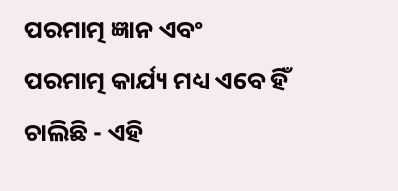ପରମାତ୍ମ ଜ୍ଞାନ ଏବଂ
ପରମାତ୍ମ କାର୍ଯ୍ୟ ମଧ୍ୟ ଏବେ ହିଁ ଚାଲିଛି - ଏହି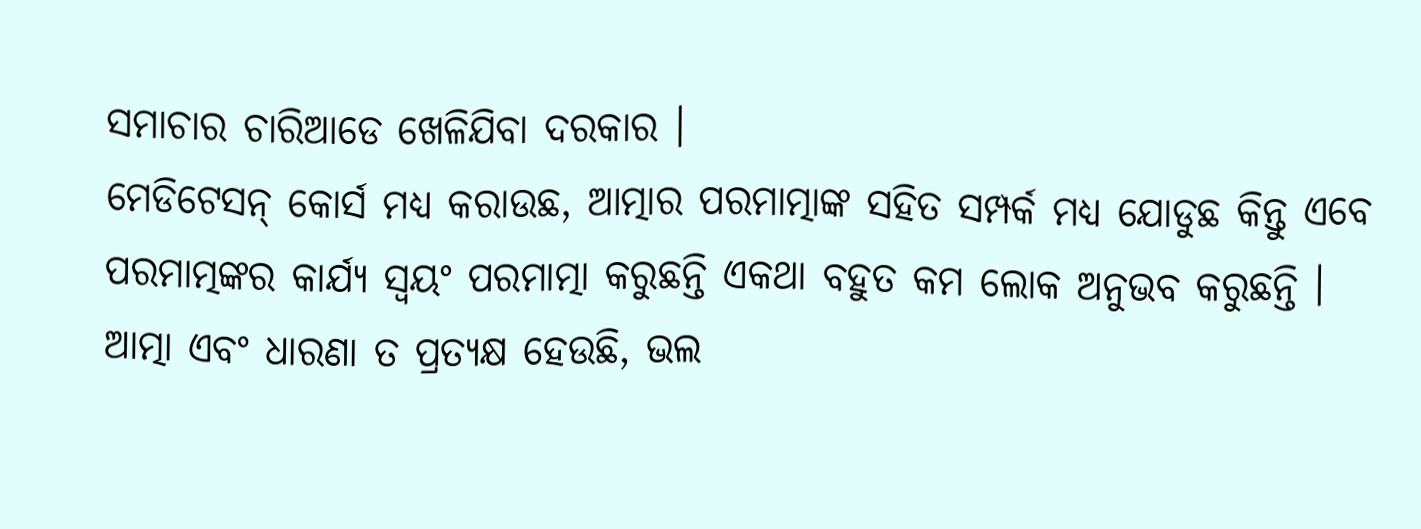ସମାଚାର ଚାରିଆଡେ ଖେଳିଯିବା ଦରକାର ।
ମେଡିଟେସନ୍ କୋର୍ସ ମଧ୍ୟ କରାଉଛ, ଆତ୍ମାର ପରମାତ୍ମାଙ୍କ ସହିତ ସମ୍ପର୍କ ମଧ୍ୟ ଯୋଡୁଛ କିନ୍ତୁ ଏବେ
ପରମାତ୍ମଙ୍କର କାର୍ଯ୍ୟ ସ୍ୱୟଂ ପରମାତ୍ମା କରୁଛନ୍ତି ଏକଥା ବହୁତ କମ ଲୋକ ଅନୁଭବ କରୁଛନ୍ତି ।
ଆତ୍ମା ଏବଂ ଧାରଣା ତ ପ୍ରତ୍ୟକ୍ଷ ହେଉଛି, ଭଲ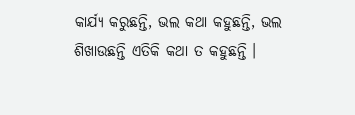କାର୍ଯ୍ୟ କରୁଛନ୍ତି, ଭଲ କଥା କହୁଛନ୍ତି, ଭଲ
ଶିଖାଉଛନ୍ତି ଏତିକି କଥା ତ କହୁଛନ୍ତି ।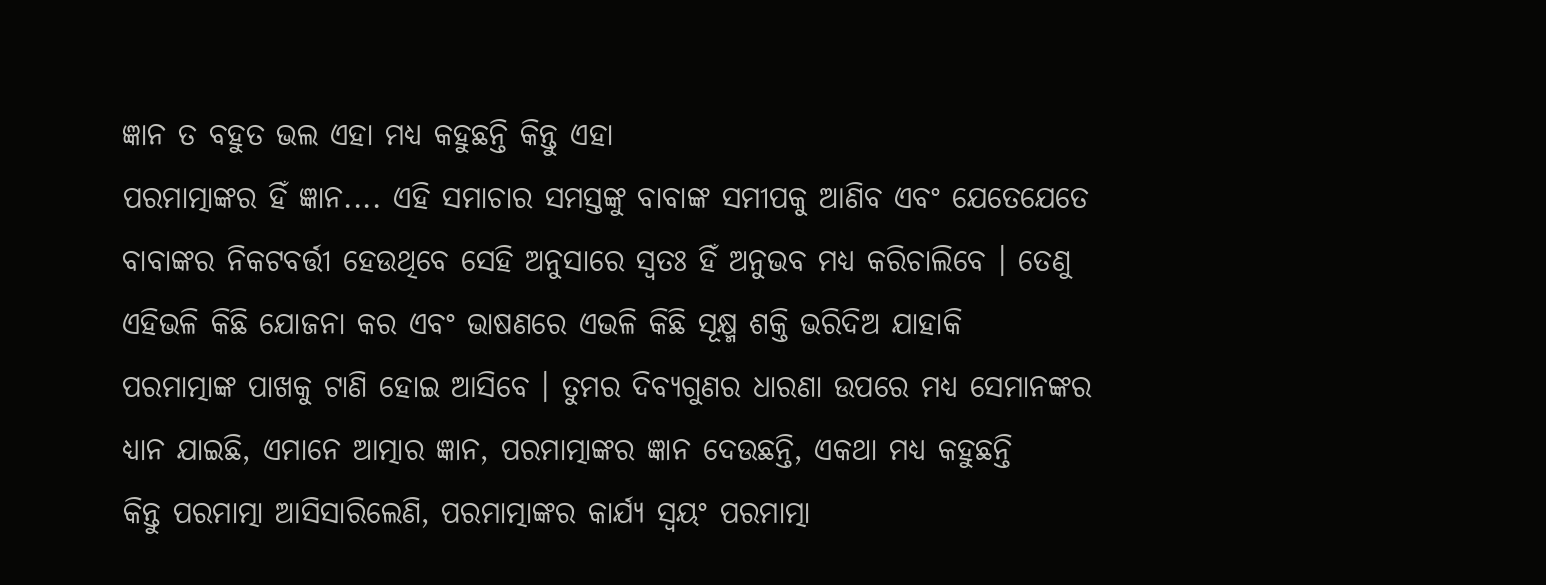ଜ୍ଞାନ ତ ବହୁତ ଭଲ ଏହା ମଧ୍ୟ କହୁଛନ୍ତି କିନ୍ତୁ ଏହା
ପରମାତ୍ମାଙ୍କର ହିଁ ଜ୍ଞାନ.... ଏହି ସମାଚାର ସମସ୍ତଙ୍କୁ ବାବାଙ୍କ ସମୀପକୁ ଆଣିବ ଏବଂ ଯେତେଯେତେ
ବାବାଙ୍କର ନିକଟବର୍ତ୍ତୀ ହେଉଥିବେ ସେହି ଅନୁସାରେ ସ୍ୱତଃ ହିଁ ଅନୁଭବ ମଧ୍ୟ କରିଚାଲିବେ । ତେଣୁ
ଏହିଭଳି କିଛି ଯୋଜନା କର ଏବଂ ଭାଷଣରେ ଏଭଳି କିଛି ସୂକ୍ଷ୍ମ ଶକ୍ତି ଭରିଦିଅ ଯାହାକି
ପରମାତ୍ମାଙ୍କ ପାଖକୁ ଟାଣି ହୋଇ ଆସିବେ । ତୁମର ଦିବ୍ୟଗୁଣର ଧାରଣା ଉପରେ ମଧ୍ୟ ସେମାନଙ୍କର
ଧ୍ୟାନ ଯାଇଛି, ଏମାନେ ଆତ୍ମାର ଜ୍ଞାନ, ପରମାତ୍ମାଙ୍କର ଜ୍ଞାନ ଦେଉଛନ୍ତି, ଏକଥା ମଧ୍ୟ କହୁଛନ୍ତି
କିନ୍ତୁ ପରମାତ୍ମା ଆସିସାରିଲେଣି, ପରମାତ୍ମାଙ୍କର କାର୍ଯ୍ୟ ସ୍ୱୟଂ ପରମାତ୍ମା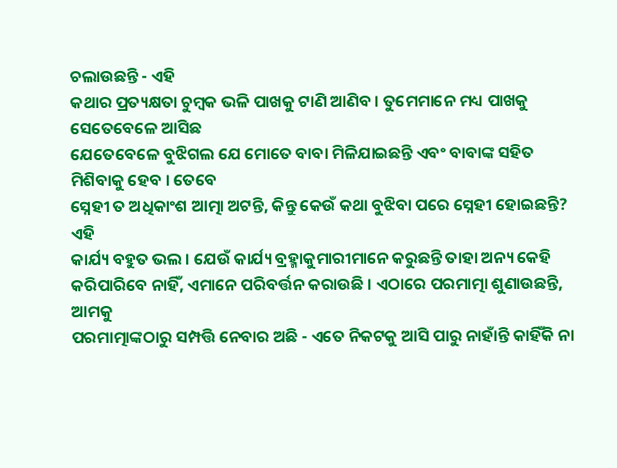ଚଲାଉଛନ୍ତି - ଏହି
କଥାର ପ୍ରତ୍ୟକ୍ଷତା ଚୁମ୍ବକ ଭଳି ପାଖକୁ ଟାଣି ଆଣିବ । ତୁମେମାନେ ମଧ୍ୟ ପାଖକୁ ସେତେବେଳେ ଆସିଛ
ଯେତେବେଳେ ବୁଝିଗଲ ଯେ ମୋତେ ବାବା ମିଳିଯାଇଛନ୍ତି ଏବଂ ବାବାଙ୍କ ସହିତ ମିଶିବାକୁ ହେବ । ତେବେ
ସ୍ନେହୀ ତ ଅଧିକାଂଶ ଆତ୍ମା ଅଟନ୍ତି, କିନ୍ତୁ କେଉଁ କଥା ବୁଝିବା ପରେ ସ୍ନେହୀ ହୋଇଛନ୍ତି? ଏହି
କାର୍ଯ୍ୟ ବହୁତ ଭଲ । ଯେଉଁ କାର୍ଯ୍ୟ ବ୍ରହ୍ମାକୁମାରୀମାନେ କରୁଛନ୍ତି ତାହା ଅନ୍ୟ କେହି
କରିପାରିବେ ନାହିଁ, ଏମାନେ ପରିବର୍ତ୍ତନ କରାଉଛି । ଏଠାରେ ପରମାତ୍ମା ଶୁଣାଉଛନ୍ତି, ଆମକୁ
ପରମାତ୍ମାଙ୍କଠାରୁ ସମ୍ପତ୍ତି ନେବାର ଅଛି - ଏତେ ନିକଟକୁ ଆସି ପାରୁ ନାହାଁନ୍ତି କାହିଁକି ନା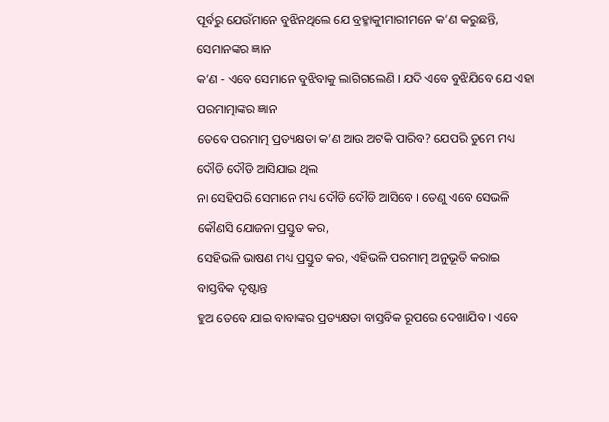ପୂର୍ବରୁ ଯେଉଁମାନେ ବୁଝିନଥିଲେ ଯେ ବ୍ରହ୍ମାକୁୀମାରୀମନେ କ’ଣ କରୁଛନ୍ତି, ସେମାନଙ୍କର ଜ୍ଞାନ
କ’ଣ - ଏବେ ସେମାନେ ବୁଝିବାକୁ ଲାଗିଗଲେଣି । ଯଦି ଏବେ ବୁଝିଯିବେ ଯେ ଏହା ପରମାତ୍ମାଙ୍କର ଜ୍ଞାନ
ତେବେ ପରମାତ୍ମ ପ୍ରତ୍ୟକ୍ଷତା କ’ଣ ଆଉ ଅଟକି ପାରିବ? ଯେପରି ତୁମେ ମଧ୍ୟ ଦୌଡି ଦୌଡି ଆସିଯାଇ ଥିଲ
ନା ସେହିପରି ସେମାନେ ମଧ୍ୟ ଦୌଡି ଦୌଡି ଆସିବେ । ତେଣୁ ଏବେ ସେଭଳି କୌଣସି ଯୋଜନା ପ୍ରସ୍ତୁତ କର,
ସେହିଭଳି ଭାଷଣ ମଧ୍ୟ ପ୍ରସ୍ତୁତ କର, ଏହିଭଳି ପରମାତ୍ମ ଅନୁଭୂତି କରାଇ ବାସ୍ତବିକ ଦୃଷ୍ଟାନ୍ତ
ହୁଅ ତେବେ ଯାଇ ବାବାଙ୍କର ପ୍ରତ୍ୟକ୍ଷତା ବାସ୍ତବିକ ରୂପରେ ଦେଖାଯିବ । ଏବେ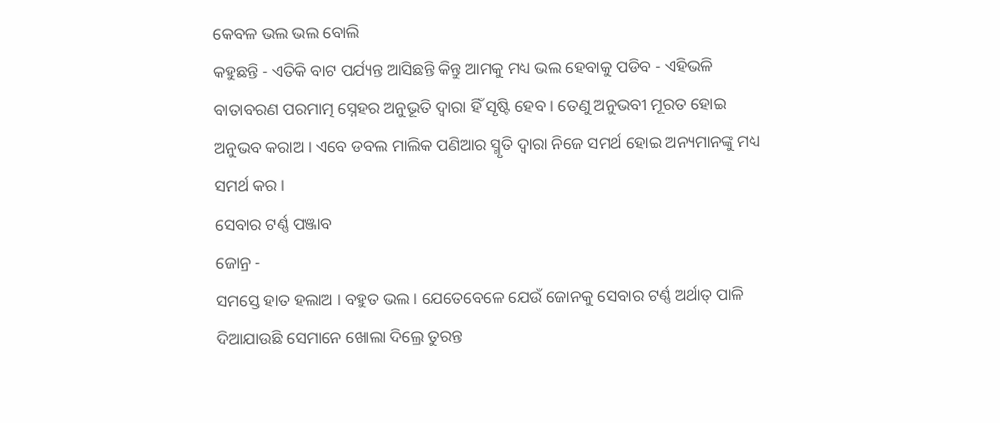କେବଳ ଭଲ ଭଲ ବୋଲି
କହୁଛନ୍ତି - ଏତିକି ବାଟ ପର୍ଯ୍ୟନ୍ତ ଆସିଛନ୍ତି କିନ୍ତୁ ଆମକୁ ମଧ୍ୟ ଭଲ ହେବାକୁ ପଡିବ - ଏହିଭଳି
ବାତାବରଣ ପରମାତ୍ମ ସ୍ନେହର ଅନୁଭୂତି ଦ୍ୱାରା ହିଁ ସୃଷ୍ଟି ହେବ । ତେଣୁ ଅନୁଭବୀ ମୂରତ ହୋଇ
ଅନୁଭବ କରାଅ । ଏବେ ଡବଲ ମାଲିକ ପଣିଆର ସ୍ମୃତି ଦ୍ୱାରା ନିଜେ ସମର୍ଥ ହୋଇ ଅନ୍ୟମାନଙ୍କୁ ମଧ୍ୟ
ସମର୍ଥ କର ।
ସେବାର ଟର୍ଣ୍ଣ ପଞ୍ଜାବ
ଜୋନ୍ର -
ସମସ୍ତେ ହାତ ହଲାଅ । ବହୁତ ଭଲ । ଯେତେବେଳେ ଯେଉଁ ଜୋନକୁ ସେବାର ଟର୍ଣ୍ଣ ଅର୍ଥାତ୍ ପାଳି
ଦିଆଯାଉଛି ସେମାନେ ଖୋଲା ଦିଲ୍ରେ ତୁରନ୍ତ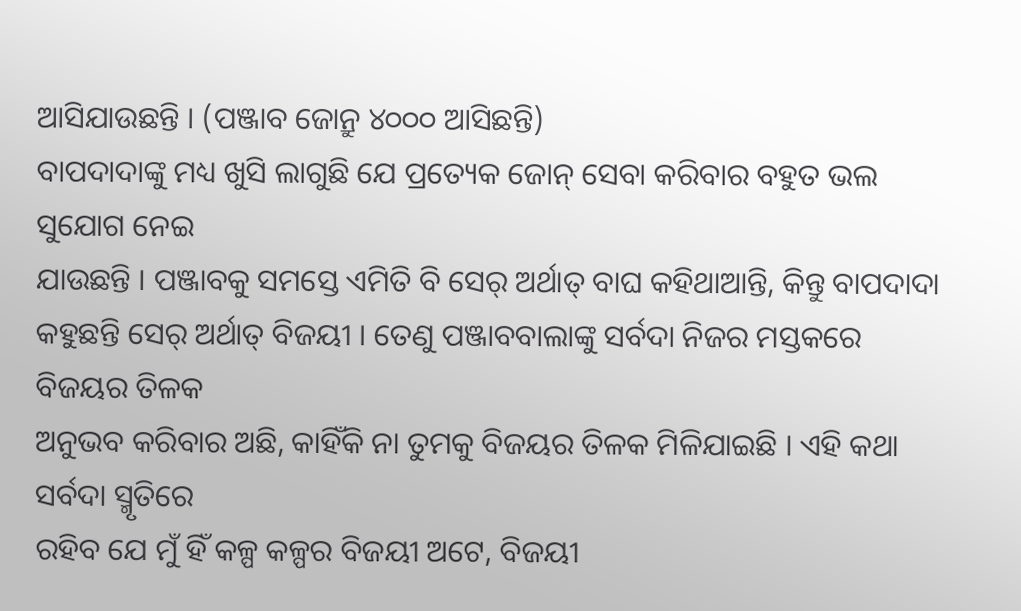ଆସିଯାଉଛନ୍ତି । (ପଞ୍ଜାବ ଜୋନ୍ରୁ ୪୦୦୦ ଆସିଛନ୍ତି)
ବାପଦାଦାଙ୍କୁ ମଧ୍ୟ ଖୁସି ଲାଗୁଛି ଯେ ପ୍ରତ୍ୟେକ ଜୋନ୍ ସେବା କରିବାର ବହୁତ ଭଲ ସୁଯୋଗ ନେଇ
ଯାଉଛନ୍ତି । ପଞ୍ଜାବକୁ ସମସ୍ତେ ଏମିତି ବି ସେର୍ ଅର୍ଥାତ୍ ବାଘ କହିଥାଆନ୍ତି, କିନ୍ତୁ ବାପଦାଦା
କହୁଛନ୍ତି ସେର୍ ଅର୍ଥାତ୍ ବିଜୟୀ । ତେଣୁ ପଞ୍ଜାବବାଲାଙ୍କୁ ସର୍ବଦା ନିଜର ମସ୍ତକରେ ବିଜୟର ତିଳକ
ଅନୁଭବ କରିବାର ଅଛି, କାହିଁକି ନା ତୁମକୁ ବିଜୟର ତିଳକ ମିଳିଯାଇଛି । ଏହି କଥା ସର୍ବଦା ସ୍ମୃତିରେ
ରହିବ ଯେ ମୁଁ ହିଁ କଳ୍ପ କଳ୍ପର ବିଜୟୀ ଅଟେ, ବିଜୟୀ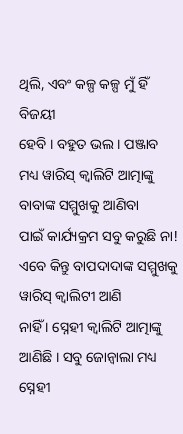ଥିଲି, ଏବଂ କଳ୍ପ କଳ୍ପ ମୁଁ ହିଁ ବିଜୟୀ
ହେବି । ବହୁତ ଭଲ । ପଞ୍ଜାବ ମଧ୍ୟ ୱାରିସ୍ କ୍ୱାଲିଟି ଆତ୍ମାଙ୍କୁ ବାବାଙ୍କ ସମ୍ମୁଖକୁ ଆଣିବା
ପାଇଁ କାର୍ଯ୍ୟକ୍ରମ ସବୁ କରୁଛି ନା! ଏବେ କିନ୍ତୁ ବାପଦାଦାଙ୍କ ସମ୍ମୁଖକୁ ୱାରିସ୍ କ୍ୱାଲିଟୀ ଆଣି
ନାହିଁ । ସ୍ନେହୀ କ୍ୱାଲିଟି ଆତ୍ମାଙ୍କୁ ଆଣିଛି । ସବୁ ଜୋନ୍ବାଲା ମଧ୍ୟ ସ୍ନେହୀ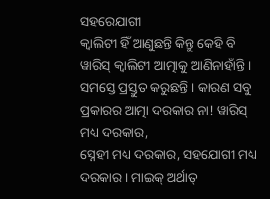ସହରେଯାଗୀ
କ୍ୱାଲିଟୀ ହିଁ ଆଣୁଛନ୍ତି କିନ୍ତୁ କେହି ବି ୱାରିସ୍ କ୍ୱାଲିଟୀ ଆତ୍ମାକୁ ଆଣିନାହାଁନ୍ତି ।
ସମସ୍ତେ ପ୍ରସ୍ତୁତ କରୁଛନ୍ତି । କାରଣ ସବୁ ପ୍ରକାରର ଆତ୍ମା ଦରକାର ନା! ୱାରିସ୍ ମଧ୍ୟ ଦରକାର,
ସ୍ନେହୀ ମଧ୍ୟ ଦରକାର, ସହଯୋଗୀ ମଧ୍ୟ ଦରକାର । ମାଇକ୍ ଅର୍ଥାତ୍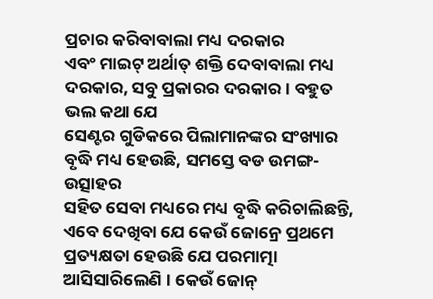ପ୍ରଚାର କରିବାବାଲା ମଧ୍ୟ ଦରକାର
ଏବଂ ମାଇଟ୍ ଅର୍ଥାତ୍ ଶକ୍ତି ଦେବାବାଲା ମଧ୍ୟ ଦରକାର, ସବୁ ପ୍ରକାରର ଦରକାର । ବହୁତ ଭଲ କଥା ଯେ
ସେଣ୍ଟର ଗୁଡିକରେ ପିଲାମାନଙ୍କର ସଂଖ୍ୟାର ବୃଦ୍ଧି ମଧ୍ୟ ହେଉଛି, ସମସ୍ତେ ବଡ ଉମଙ୍ଗ-ଉତ୍ସାହର
ସହିତ ସେବା ମଧ୍ୟରେ ମଧ୍ୟ ବୃଦ୍ଧି କରିଚାଲିଛନ୍ତି, ଏବେ ଦେଖିବା ଯେ କେଉଁ ଜୋନ୍ରେ ପ୍ରଥମେ
ପ୍ରତ୍ୟକ୍ଷତା ହେଉଛି ଯେ ପରମାତ୍ମା ଆସିସାରିଲେଣି । କେଉଁ ଜୋନ୍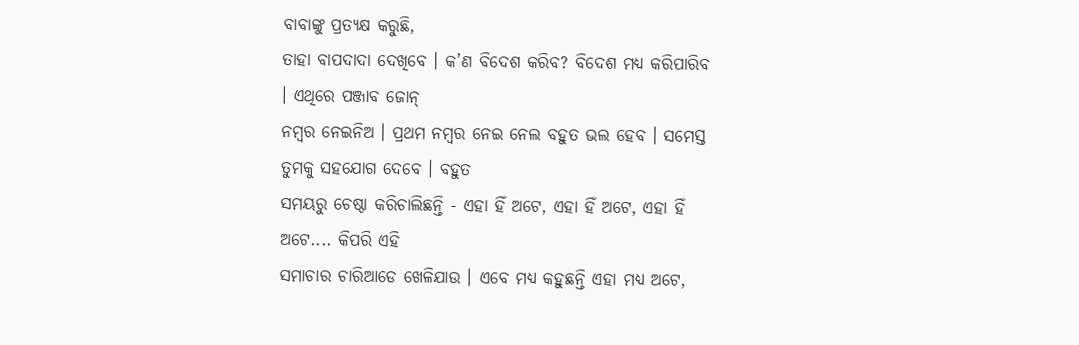ବାବାଙ୍କୁ ପ୍ରତ୍ୟକ୍ଷ କରୁଛି,
ତାହା ବାପଦାଦା ଦେଖିବେ । କ’ଣ ବିଦେଶ କରିବ? ବିଦେଶ ମଧ୍ୟ କରିପାରିବ । ଏଥିରେ ପଞ୍ଜାବ ଜୋନ୍
ନମ୍ବର ନେଇନିଅ । ପ୍ରଥମ ନମ୍ବର ନେଇ ନେଲ ବହୁତ ଭଲ ହେବ । ସମେସ୍ତ ତୁମକୁ ସହଯୋଗ ଦେବେ । ବହୁତ
ସମୟରୁ ଚେଷ୍ଠା କରିଚାଲିଛନ୍ତି - ଏହା ହିଁ ଅଟେ, ଏହା ହିଁ ଅଟେ, ଏହା ହିଁ ଅଟେ.... କିପରି ଏହି
ସମାଚାର ଚାରିଆଡେ ଖେଳିଯାଉ । ଏବେ ମଧ୍ୟ କହୁଛନ୍ତି ଏହା ମଧ୍ୟ ଅଟେ,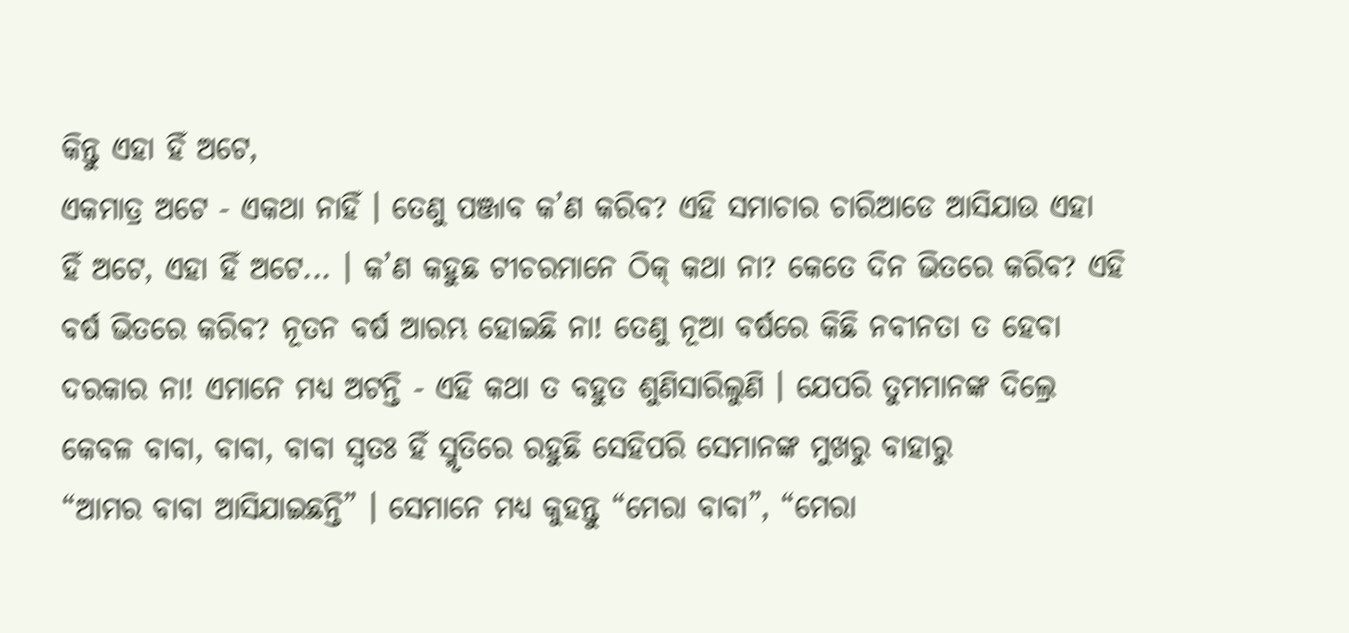କିନ୍ତୁ ଏହା ହିଁ ଅଟେ,
ଏକମାତ୍ର ଅଟେ - ଏକଥା ନାହିଁ । ତେଣୁ ପଞ୍ଜାବ କ’ଣ କରିବ? ଏହି ସମାଚାର ଚାରିଆଡେ ଆସିଯାଉ ଏହା
ହିଁ ଅଟେ, ଏହା ହିଁ ଅଟେ... । କ’ଣ କହୁଛ ଟୀଚରମାନେ ଠିକ୍ କଥା ନା? କେତେ ଦିନ ଭିତରେ କରିବ? ଏହି
ବର୍ଷ ଭିତରେ କରିବ? ନୂତନ ବର୍ଷ ଆରମ୍ଭ ହୋଇଛି ନା! ତେଣୁ ନୂଆ ବର୍ଷରେ କିଛି ନବୀନତା ତ ହେବା
ଦରକାର ନା! ଏମାନେ ମଧ୍ୟ ଅଟନ୍ତି - ଏହି କଥା ତ ବହୁତ ଶୁଣିସାରିଲୁଣି । ଯେପରି ତୁମମାନଙ୍କ ଦିଲ୍ରେ
କେବଳ ବାବା, ବାବା, ବାବା ସ୍ୱତଃ ହିଁ ସ୍ମୃତିରେ ରହୁଛି ସେହିପରି ସେମାନଙ୍କ ମୁଖରୁ ବାହାରୁ
“ଆମର ବାବା ଆସିଯାଇଛନ୍ତି” । ସେମାନେ ମଧ୍ୟ କୁହନ୍ତୁ “ମେରା ବାବା”, “ମେରା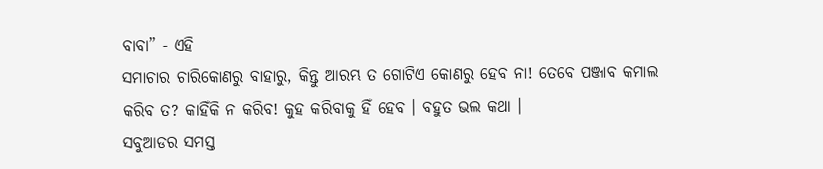ବାବା” - ଏହି
ସମାଚାର ଚାରିକୋଣରୁ ବାହାରୁ, କିନ୍ତୁ ଆରମ୍ଭ ତ ଗୋଟିଏ କୋଣରୁ ହେବ ନା! ତେବେ ପଞ୍ଜାବ କମାଲ
କରିବ ତ? କାହିଁକି ନ କରିବ! କୁହ କରିବାକୁ ହିଁ ହେବ । ବହୁତ ଭଲ କଥା ।
ସବୁଆଡର ସମସ୍ତ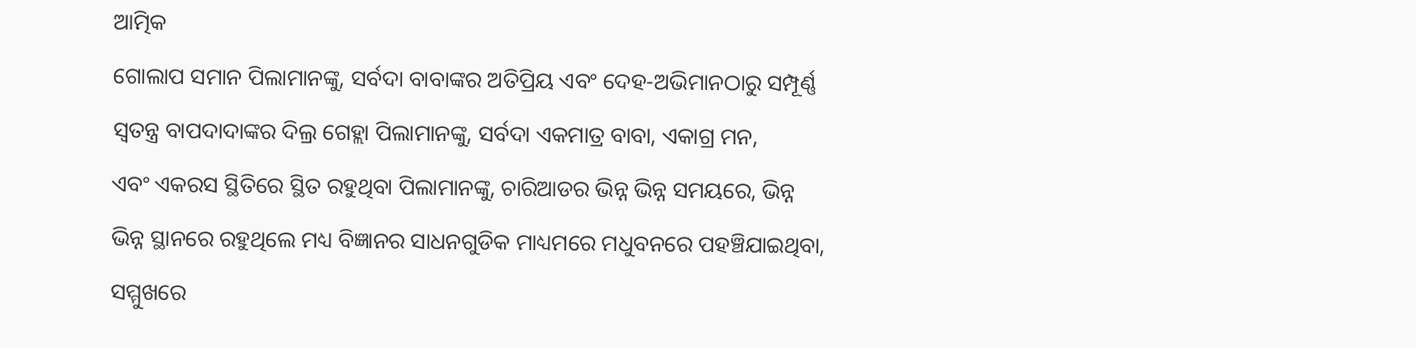ଆତ୍ମିକ
ଗୋଲାପ ସମାନ ପିଲାମାନଙ୍କୁ, ସର୍ବଦା ବାବାଙ୍କର ଅତିପ୍ରିୟ ଏବଂ ଦେହ-ଅଭିମାନଠାରୁ ସମ୍ପୂର୍ଣ୍ଣ
ସ୍ୱତନ୍ତ୍ର ବାପଦାଦାଙ୍କର ଦିଲ୍ର ଗେହ୍ଲା ପିଲାମାନଙ୍କୁ, ସର୍ବଦା ଏକମାତ୍ର ବାବା, ଏକାଗ୍ର ମନ,
ଏବଂ ଏକରସ ସ୍ଥିତିରେ ସ୍ଥିତ ରହୁଥିବା ପିଲାମାନଙ୍କୁ, ଚାରିଆଡର ଭିନ୍ନ ଭିନ୍ନ ସମୟରେ, ଭିନ୍ନ
ଭିନ୍ନ ସ୍ଥାନରେ ରହୁଥିଲେ ମଧ୍ୟ ବିଜ୍ଞାନର ସାଧନଗୁଡିକ ମାଧ୍ୟମରେ ମଧୁବନରେ ପହଞ୍ଚିଯାଇଥିବା,
ସମ୍ମୁଖରେ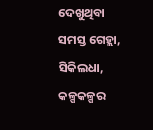ଦେଖୁଥିବା ସମସ୍ତ ଗେହ୍ଲା, ସିକିଲଧା, କଳ୍ପକଳ୍ପର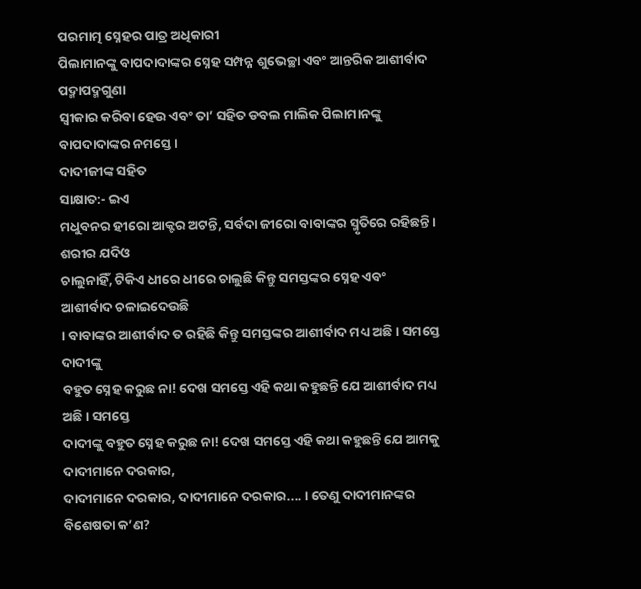ପରମାତ୍ମ ସ୍ନେହର ପାତ୍ର ଅଧିକାରୀ
ପିଲାମାନଙ୍କୁ ବାପଦାଦାଙ୍କର ସ୍ନେହ ସମ୍ପନ୍ନ ଶୁଭେଚ୍ଛା ଏବଂ ଆନ୍ତରିକ ଆଶୀର୍ବାଦ ପଦ୍ମାପଦ୍ମଗୁଣା
ସ୍ୱୀକାର କରିବା ହେଉ ଏବଂ ତା’ ସହିତ ଡବଲ ମାଲିକ ପିଲାମାନଙ୍କୁ ବାପଦାଦାଙ୍କର ନମସ୍ତେ ।
ଦାଦୀଜୀଙ୍କ ସହିତ
ସାକ୍ଷାତ:- ଇଏ
ମଧୁବନର ହୀରୋ ଆକ୍ଟର ଅଟନ୍ତି, ସର୍ବଦା ଜୀରୋ ବାବାଙ୍କର ସ୍ମୃତିରେ ରହିଛନ୍ତି । ଶରୀର ଯଦିଓ
ଚାଲୁନାହିଁ, ଟିକିଏ ଧୀରେ ଧୀରେ ଚାଲୁଛି କିନ୍ତୁ ସମସ୍ତଙ୍କର ସ୍ନେହ ଏବଂ ଆଶୀର୍ବାଦ ଚଳାଇଦେଉଛି
। ବାବାଙ୍କର ଆଶୀର୍ବାଦ ତ ରହିଛି କିନ୍ତୁ ସମସ୍ତଙ୍କର ଆଶୀର୍ବାଦ ମଧ୍ୟ ଅଛି । ସମସ୍ତେ ଦାଦୀଙ୍କୁ
ବହୁତ ସ୍ନେହ କରୁଛ ନା! ଦେଖ ସମସ୍ତେ ଏହି କଥା କହୁଛନ୍ତି ଯେ ଆଶୀର୍ବାଦ ମଧ୍ୟ ଅଛି । ସମସ୍ତେ
ଦାଦୀଙ୍କୁ ବହୁତ ସ୍ନେହ କରୁଛ ନା! ଦେଖ ସମସ୍ତେ ଏହି କଥା କହୁଛନ୍ତି ଯେ ଆମକୁ ଦାଦୀମାନେ ଦରକାର,
ଦାଦୀମାନେ ଦରକାର, ଦାଦୀମାନେ ଦରକାର.... । ତେଣୁ ଦାଦୀମାନଙ୍କର ବିଶେଷତା କ’ଣ?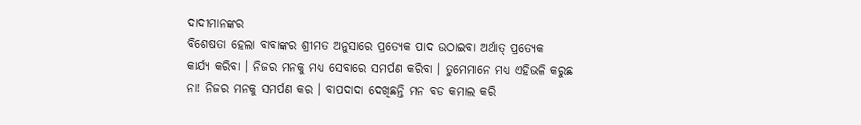ଦାଦୀମାନଙ୍କର
ବିଶେଷତା ହେଲା ବାବାଙ୍କର ଶ୍ରୀମତ ଅନୁସାରେ ପ୍ରତ୍ୟେକ ପାଦ ଉଠାଇବା ଅର୍ଥାତ୍ ପ୍ରତ୍ୟେକ
କାର୍ଯ୍ୟ କରିବା । ନିଜର ମନକୁ ମଧ୍ୟ ସେବାରେ ସମର୍ପଣ କରିବା । ତୁମେମାନେ ମଧ୍ୟ ଏହିଭଳି କରୁଛ
ନା! ନିଜର ମନକୁ ସମର୍ପଣ କର । ବାପଦାଦା ଦେଖିଛନ୍ତି ମନ ବଡ କମାଲ କରି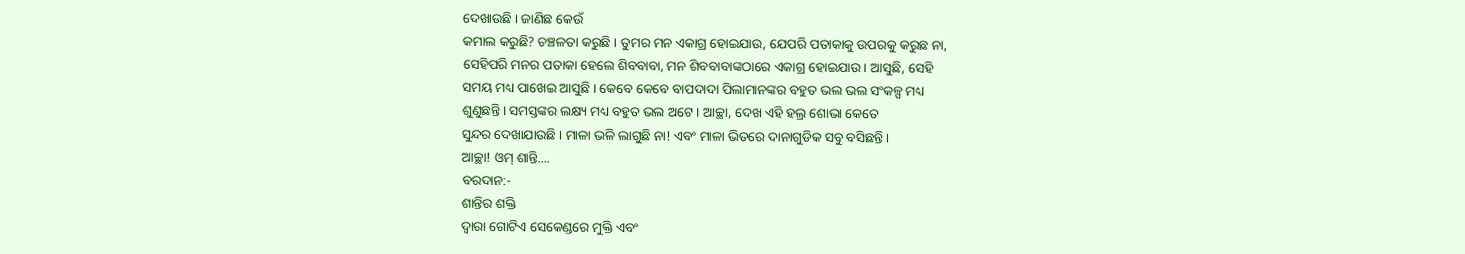ଦେଖାଉଛି । ଜାଣିଛ କେଉଁ
କମାଲ କରୁଛି? ଚଞ୍ଚଳତା କରୁଛି । ତୁମର ମନ ଏକାଗ୍ର ହୋଇଯାଉ, ଯେପରି ପତାକାକୁ ଉପରକୁ କରୁଛ ନା,
ସେହିପରି ମନର ପତାକା ହେଲେ ଶିବବାବା, ମନ ଶିବବାବାଙ୍କଠାରେ ଏକାଗ୍ର ହୋଇଯାଉ । ଆସୁଛି, ସେହି
ସମୟ ମଧ୍ୟ ପାଖେଇ ଆସୁଛି । କେବେ କେବେ ବାପଦାଦା ପିଲାମାନଙ୍କର ବହୁତ ଭଲ ଭଲ ସଂକଳ୍ପ ମଧ୍ୟ
ଶୁଣୁଛନ୍ତି । ସମସ୍ତଙ୍କର ଲକ୍ଷ୍ୟ ମଧ୍ୟ ବହୁତ ଭଲ ଅଟେ । ଆଚ୍ଛା, ଦେଖ ଏହି ହଲ୍ର ଶୋଭା କେତେ
ସୁନ୍ଦର ଦେଖାଯାଉଛି । ମାଳା ଭଳି ଲାଗୁଛି ନା! ଏବଂ ମାଳା ଭିତରେ ଦାନାଗୁଡିକ ସବୁ ବସିଛନ୍ତି ।
ଆଚ୍ଛା! ଓମ୍ ଶାନ୍ତି....
ବରଦାନ:-
ଶାନ୍ତିର ଶକ୍ତି
ଦ୍ୱାରା ଗୋଟିଏ ସେକେଣ୍ଡରେ ମୁକ୍ତି ଏବଂ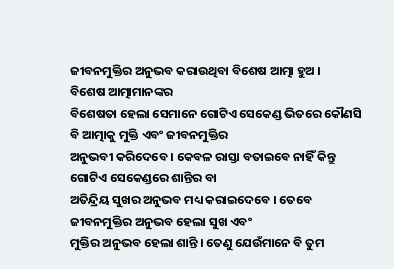ଜୀବନମୁକ୍ତିର ଅନୁଭବ କରାଉଥିବା ବିଶେଷ ଆତ୍ମା ହୁଅ ।
ବିଶେଷ ଆତ୍ମାମାନଙ୍କର
ବିଶେଷତା ହେଲା ସେମାନେ ଗୋଟିଏ ସେକେଣ୍ଡ ଭିତରେ କୌଣସି ବି ଆତ୍ମାକୁ ମୁକ୍ତି ଏବଂ ଜୀବନମୁକ୍ତିର
ଅନୁଭବୀ କରିଦେବେ । କେବଳ ରାସ୍ତା ବତାଇବେ ନାହିଁ କିନ୍ତୁ ଗୋଟିଏ ସେକେଣ୍ଡରେ ଶାନ୍ତିର ବା
ଅତିନ୍ଦ୍ରିୟ ସୁଖର ଅନୁଭବ ମଧ୍ୟ କରାଇଦେବେ । ତେବେ ଜୀବନମୁକ୍ତିର ଅନୁଭବ ହେଲା ସୁଖ ଏବଂ
ମୁକ୍ତିର ଅନୁଭବ ହେଲା ଶାନ୍ତି । ତେଣୁ ଯେଉଁମାନେ ବି ତୁମ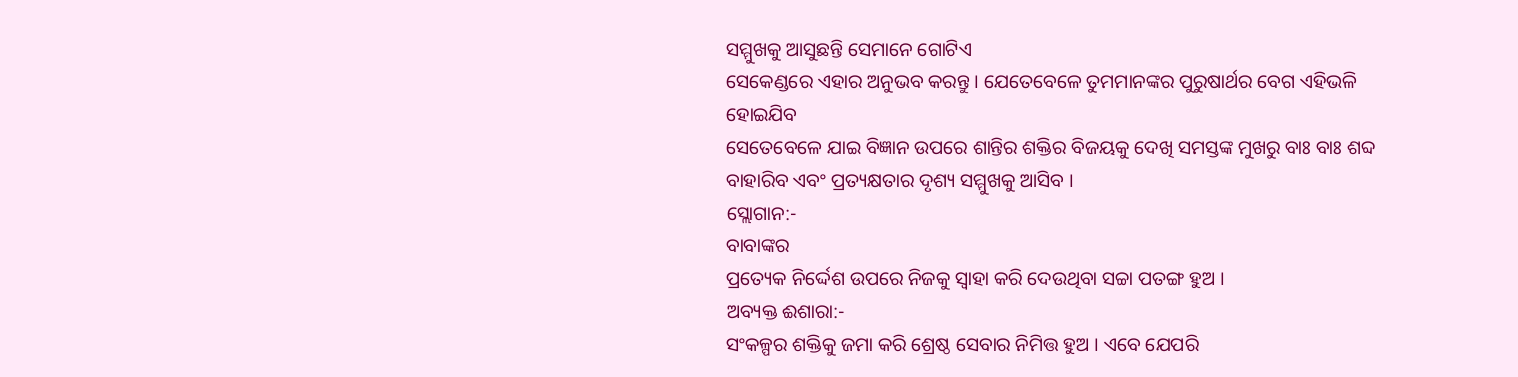ସମ୍ମୁଖକୁ ଆସୁଛନ୍ତି ସେମାନେ ଗୋଟିଏ
ସେକେଣ୍ଡରେ ଏହାର ଅନୁଭବ କରନ୍ତୁ । ଯେତେବେଳେ ତୁମମାନଙ୍କର ପୁରୁଷାର୍ଥର ବେଗ ଏହିଭଳି ହୋଇଯିବ
ସେତେବେଳେ ଯାଇ ବିଜ୍ଞାନ ଉପରେ ଶାନ୍ତିର ଶକ୍ତିର ବିଜୟକୁ ଦେଖି ସମସ୍ତଙ୍କ ମୁଖରୁ ବାଃ ବାଃ ଶବ୍ଦ
ବାହାରିବ ଏବଂ ପ୍ରତ୍ୟକ୍ଷତାର ଦୃଶ୍ୟ ସମ୍ମୁଖକୁ ଆସିବ ।
ସ୍ଲୋଗାନ:-
ବାବାଙ୍କର
ପ୍ରତ୍ୟେକ ନିର୍ଦ୍ଦେଶ ଉପରେ ନିଜକୁ ସ୍ୱାହା କରି ଦେଉଥିବା ସଚ୍ଚା ପତଙ୍ଗ ହୁଅ ।
ଅବ୍ୟକ୍ତ ଈଶାରା:-
ସଂକଳ୍ପର ଶକ୍ତିକୁ ଜମା କରି ଶ୍ରେଷ୍ଠ ସେବାର ନିମିତ୍ତ ହୁଅ । ଏବେ ଯେପରି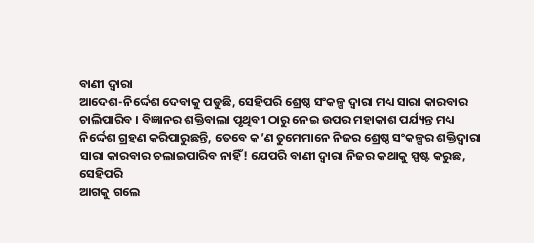ବାଣୀ ଦ୍ୱାରା
ଆଦେଶ-ନିର୍ଦ୍ଦେଶ ଦେବାକୁ ପଡୁଛି, ସେହିପରି ଶ୍ରେଷ୍ଠ ସଂକଳ୍ପ ଦ୍ୱାରା ମଧ୍ୟ ସାରା କାରବାର
ଚାଲିପାରିବ । ବିଜ୍ଞାନର ଶକ୍ତିବାଲା ପୃଥିବୀ ଠାରୁ ନେଇ ଉପର ମହାକାଶ ପର୍ଯ୍ୟନ୍ତ ମଧ୍ୟ
ନିର୍ଦ୍ଦେଶ ଗ୍ରହଣ କରିପାରୁଛନ୍ତି, ତେବେ କ’ଣ ତୁମେମାନେ ନିଜର ଶ୍ରେଷ୍ଠ ସଂକଳ୍ପର ଶକ୍ତିଦ୍ୱାରା
ସାରା କାରବାର ଚଲାଇପାରିବ ନାହିଁ! ଯେପରି ବାଣୀ ଦ୍ୱାରା ନିଜର କଥାକୁ ସ୍ପଷ୍ଟ କରୁଛ, ସେହିପରି
ଆଗକୁ ଗଲେ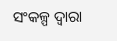ସଂକଳ୍ପ ଦ୍ୱାରା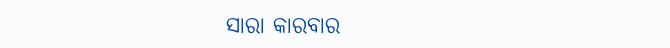ସାରା କାରବାର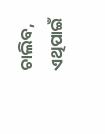ଚାଲିବ, ଏଥିପାଇଁ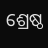ଶ୍ରେଷ୍ଠ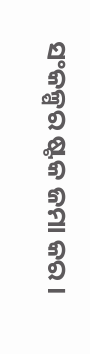ସଂକଳ୍ପର ଷ୍ଟକ ଜମା କର ।